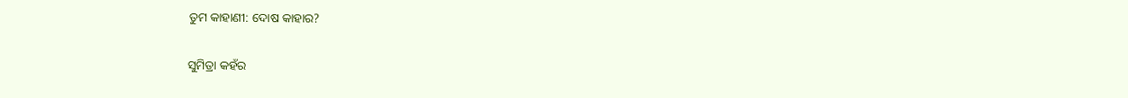ତୁମ କାହାଣୀ: ଦୋଷ କାହାର?

ସୁମିତ୍ରା କହଁର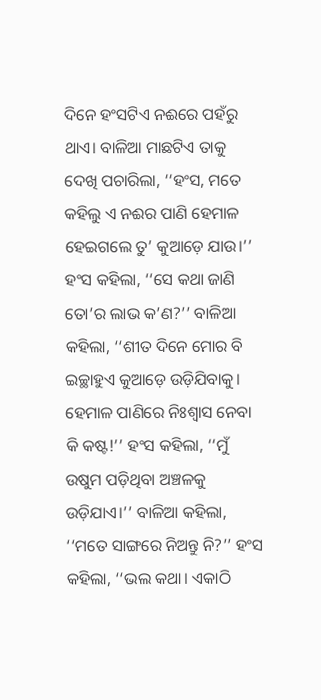ଦିନେ ହଂସଟିଏ ନଈରେ ପହଁରୁ ଥାଏ। ବାଳିଆ ମାଛଟିଏ ତାକୁ ଦେଖି ପଚାରିଲା, ‘‘ହଂସ, ମତେ କହିଲୁ ଏ ନଈର ପାଣି ହେମାଳ ହେଇଗଲେ ତୁ’ କୁଆଡ଼େ ଯାଉ।’’ ହଂସ କହିଲା, ‘‘ସେ କଥା ଜାଣି ତୋ’ର ଲାଭ କ’ଣ?’’ ବାଳିଆ କହିଲା, ‘‘ଶୀତ ଦିନେ ମୋର ବି ଇଚ୍ଛାହୁଏ କୁଆଡ଼େ ଉଡ଼ିଯିବାକୁ। ହେମାଳ ପାଣିରେ ନିଃଶ୍ବାସ ନେବା କି କଷ୍ଟ!’’ ହଂସ କହିଲା, ‘‘ମୁଁ ଉଷୁମ ପଡ଼ିଥିବା ଅଞ୍ଚଳକୁ ଉଡ଼ିଯାଏ।’’ ବାଳିଆ କହିଲା, ‘‘ମତେ ସାଙ୍ଗରେ ନିଅନ୍ତୁ ନି?’’ ହଂସ କହିଲା, ‘‘ଭଲ କଥା। ଏକାଠି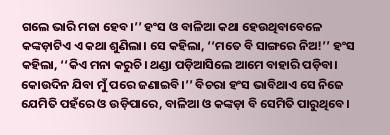ଗଲେ ଭାରି ମଜା ହେବ।’’ ହଂସ ଓ ବାଳିଆ କଥା ହେଉଥିବାବେଳେ କଙ୍କଡ଼ାଟିଏ ଏ କଥା ଶୁଣିଲା। ସେ କହିଲା, ‘‘ମତେ ବି ସାଙ୍ଗରେ ନିଅ!’’ ହଂସ କହିଲା, ‘‘କିଏ ମନା କରୁଚି। ଥଣ୍ଡା ପଡ଼ିଆସିଲେ ଆମେ ବାହାରି ପଡ଼ିବା। କୋଉଦିନ ଯିବା ମୁଁ ପରେ ଜଣାଇବି।’’ ବିଚରା ହଂସ ଭାବିଥାଏ ସେ ନିଜେ ଯେମିତି ପହଁରେ ଓ ଉଡ଼ିପାରେ, ବାଳିଆ ଓ କଙ୍କଡ଼ା ବି ସେମିତି ପାରୁଥିବେ।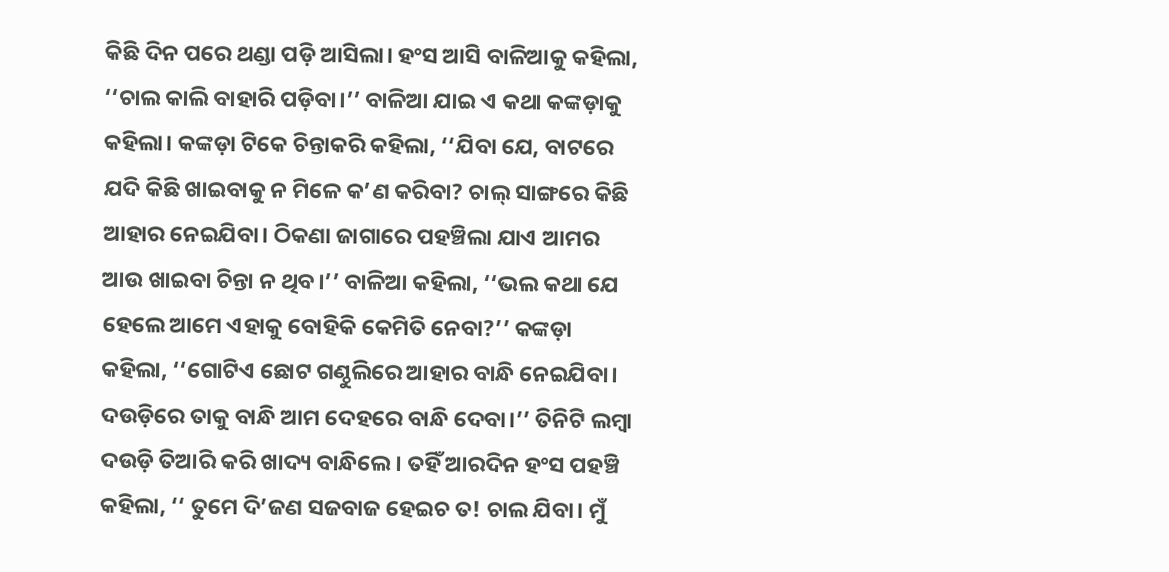କିଛି ଦିନ ପରେ ଥଣ୍ଡା ପଡ଼ି ଆସିଲା। ହଂସ ଆସି ବାଳିଆକୁ କହିଲା, ‘‘ଚାଲ କାଲି ବାହାରି ପଡ଼ିବା।’’ ବାଳିଆ ଯାଇ ଏ କଥା କଙ୍କଡ଼ାକୁ କହିଲା। କଙ୍କଡ଼ା ଟିକେ ଚିନ୍ତାକରି କହିଲା, ‘‘ଯିବା ଯେ, ବାଟରେ ଯଦି କିଛି ଖାଇବାକୁ ନ ମିଳେ କ’ଣ କରିବା? ଚାଲ୍‌ ସାଙ୍ଗରେ କିଛି ଆହାର ନେଇଯିବା। ଠିକଣା ଜାଗାରେ ପହଞ୍ଚିଲା ଯାଏ ଆମର ଆଉ ଖାଇବା ଚିନ୍ତା ନ ଥିବ।’’ ବାଳିଆ କହିଲା, ‘‘ଭଲ କଥା ଯେ ହେଲେ ଆମେ ଏହାକୁ ବୋହିକି କେମିତି ନେବା?’’ କଙ୍କଡ଼ା କହିଲା, ‘‘ଗୋଟିଏ ଛୋଟ ଗଣ୍ଠୁଲିରେ ଆହାର ବାନ୍ଧି ନେଇଯିବା। ଦଉଡ଼ିରେ ତାକୁ ବାନ୍ଧି ଆମ ଦେହରେ ବାନ୍ଧି ଦେବା।’’ ତିନିଟି ଲମ୍ବା ଦଉଡ଼ି ତିଆରି କରି ଖାଦ୍ୟ ବାନ୍ଧିଲେ। ତହିଁ ଆରଦିନ ହଂସ ପହଞ୍ଚି କହିଲା, ‘‘ ତୁମେ ଦି’ଜଣ ସଜବାଜ ହେଇଚ ତ! ଚାଲ ଯିବା। ମୁଁ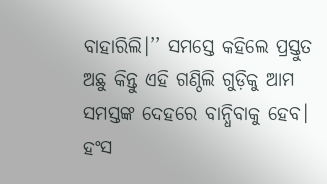ବାହାରିଲି।’’ ସମସ୍ତେ କହିଲେ ପ୍ରସ୍ତୁତ ଅଛୁ କିନ୍ତୁ ଏହି ଗଣ୍ଠିଲି ଗୁଡ଼ିକୁ ଆମ ସମସ୍ତଙ୍କ ଦେହରେ ବାନ୍ଧିବାକୁ ହେବ। ହଂସ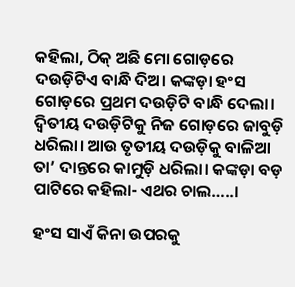କହିଲା, ଠିକ୍‌ ଅଛି ମୋ ଗୋଡ଼ରେ ଦଉଡ଼ିଟିଏ ବାନ୍ଧି ଦିଅ। କଙ୍କଡ଼ା ହଂସ ଗୋଡ଼ରେ ପ୍ରଥମ ଦଉଡ଼ିଟି ବାନ୍ଧି ଦେଲା। ଦ୍ବିତୀୟ ଦଉଡ଼ିଟିକୁ ନିଜ ଗୋଡ଼ରେ ଜାବୁଡ଼ି ଧରିଲା। ଆଉ ତୃତୀୟ ଦଉଡ଼ିକୁ ବାଳିଆ ତା’ ଦାନ୍ତରେ କାମୁଡ଼ି ଧରିଲା। କଙ୍କଡ଼ା ବଡ଼ ପାଟିରେ କହିଲା- ଏଥର ଚାଲ…..।

ହଂସ ସାଏଁ କିନା ଉପରକୁ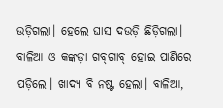ଉଡ଼ିଗଲା। ହେଲେ ଘାସ ଦଉଡ଼ି ଛିଡ଼ିଗଲା। ବାଳିଆ ଓ କଙ୍କଡ଼ା ଗବ୍‌ଗାବ୍‌ ହୋଇ ପାଣିରେ ପଡ଼ିଲେ। ଖାଦ୍ୟ ବି ନଷ୍ଟ ହେଲା। ବାଳିଆ,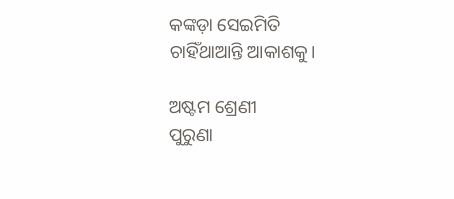କଙ୍କଡ଼ା ସେଇମିତି ଚାହିଁଥାଆନ୍ତି ଆକାଶକୁ।

ଅଷ୍ଟମ ଶ୍ରେଣୀ
ପୁରୁଣା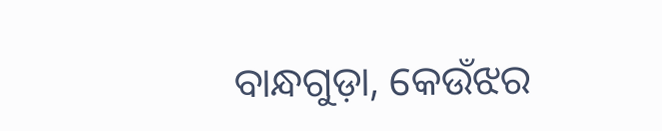ବାନ୍ଧଗୁଡ଼ା, କେଉଁଝର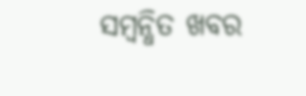ସମ୍ବନ୍ଧିତ ଖବର